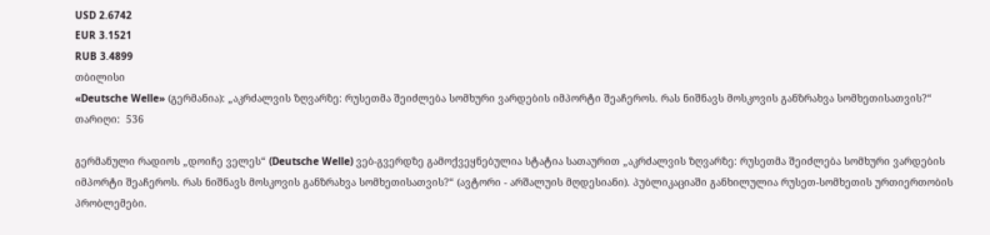USD 2.6742
EUR 3.1521
RUB 3.4899
თბილისი
«Deutsche Welle» (გერმანია): „აკრძალვის ზღვარზე: რუსეთმა შეიძლება სომხური ვარდების იმპორტი შეაჩეროს. რას ნიშნავს მოსკოვის განზრახვა სომხეთისათვის?“
თარიღი:  536

გერმანული რადიოს „დოიჩე ველეს“ (Deutsche Welle) ვებ-გვერდზე გამოქვეყნებულია სტატია სათაურით „აკრძალვის ზღვარზე: რუსეთმა შეიძლება სომხური ვარდების იმპორტი შეაჩეროს. რას ნიშნავს მოსკოვის განზრახვა სომხეთისათვის?“ (ავტორი - არშალუის მღდესიანი). პუბლიკაციაში განხილულია რუსეთ-სომხეთის ურთიერთობის პრობლემები.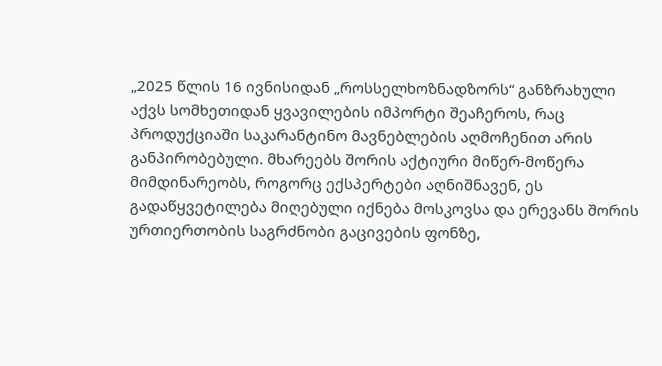„2025 წლის 16 ივნისიდან „როსსელხოზნადზორს“ განზრახული აქვს სომხეთიდან ყვავილების იმპორტი შეაჩეროს, რაც პროდუქციაში საკარანტინო მავნებლების აღმოჩენით არის განპირობებული. მხარეებს შორის აქტიური მიწერ-მოწერა მიმდინარეობს, როგორც ექსპერტები აღნიშნავენ, ეს გადაწყვეტილება მიღებული იქნება მოსკოვსა და ერევანს შორის ურთიერთობის საგრძნობი გაცივების ფონზე,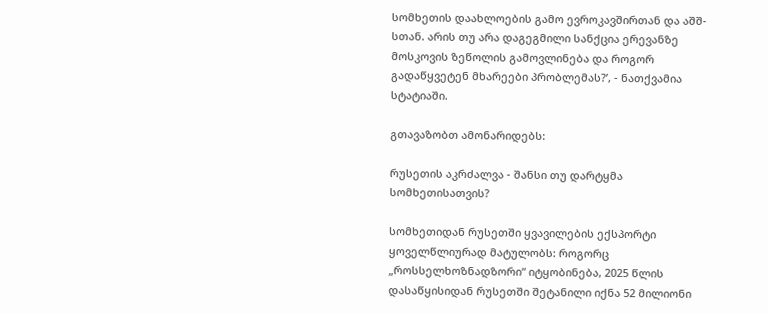სომხეთის დაახლოების გამო ევროკავშირთან და აშშ-სთან. არის თუ არა დაგეგმილი სანქცია ერევანზე მოსკოვის ზეწოლის გამოვლინება და როგორ გადაწყვეტენ მხარეები პრობლემას?’, - ნათქვამია სტატიაში.

გთავაზობთ ამონარიდებს:

რუსეთის აკრძალვა - შანსი თუ დარტყმა სომხეთისათვის?

სომხეთიდან რუსეთში ყვავილების ექსპორტი ყოველწლიურად მატულობს: როგორც „როსსელხოზნადზორი“ იტყობინება, 2025 წლის დასაწყისიდან რუსეთში შეტანილი იქნა 52 მილიონი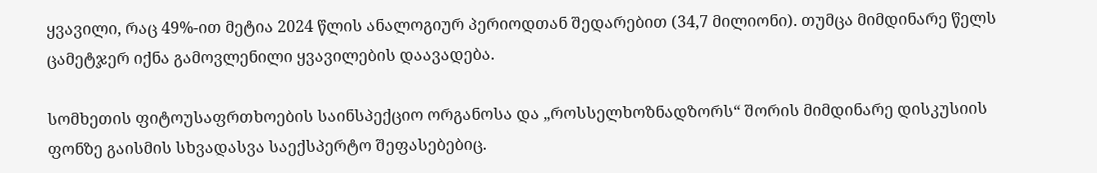ყვავილი, რაც 49%-ით მეტია 2024 წლის ანალოგიურ პერიოდთან შედარებით (34,7 მილიონი). თუმცა მიმდინარე წელს ცამეტჯერ იქნა გამოვლენილი ყვავილების დაავადება.

სომხეთის ფიტოუსაფრთხოების საინსპექციო ორგანოსა და „როსსელხოზნადზორს“ შორის მიმდინარე დისკუსიის ფონზე გაისმის სხვადასვა საექსპერტო შეფასებებიც.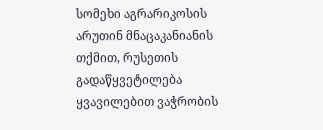სომეხი აგრარიკოსის არუთინ მნაცაკანიანის თქმით, რუსეთის გადაწყვეტილება ყვავილებით ვაჭრობის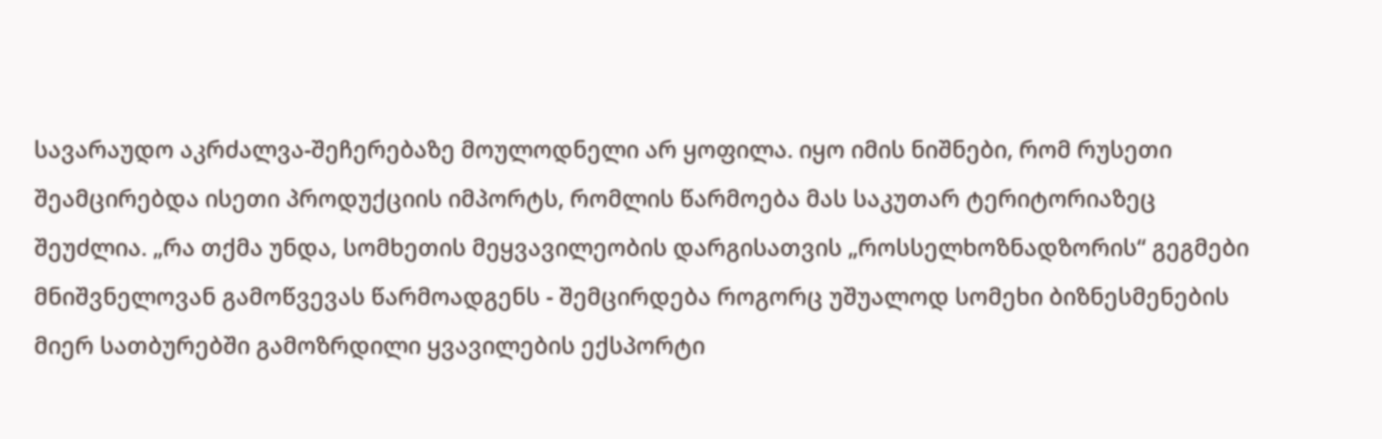სავარაუდო აკრძალვა-შეჩერებაზე მოულოდნელი არ ყოფილა. იყო იმის ნიშნები, რომ რუსეთი შეამცირებდა ისეთი პროდუქციის იმპორტს, რომლის წარმოება მას საკუთარ ტერიტორიაზეც შეუძლია. „რა თქმა უნდა, სომხეთის მეყვავილეობის დარგისათვის „როსსელხოზნადზორის“ გეგმები მნიშვნელოვან გამოწვევას წარმოადგენს - შემცირდება როგორც უშუალოდ სომეხი ბიზნესმენების მიერ სათბურებში გამოზრდილი ყვავილების ექსპორტი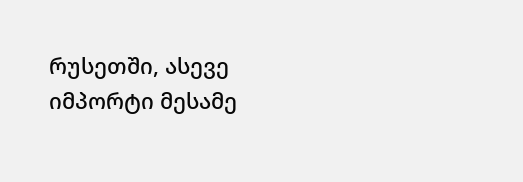რუსეთში, ასევე იმპორტი მესამე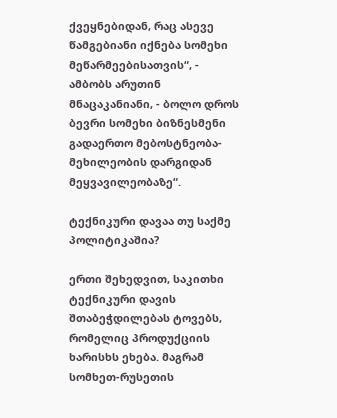ქვეყნებიდან, რაც ასევე წამგებიანი იქნება სომეხი მეწარმეებისათვის“, - ამბობს არუთინ მნაცაკანიანი, - ბოლო დროს ბევრი სომეხი ბიზნესმენი გადაერთო მებოსტნეობა-მეხილეობის დარგიდან მეყვავილეობაზე“.

ტექნიკური დავაა თუ საქმე პოლიტიკაშია?

ერთი შეხედვით, საკითხი ტექნიკური დავის შთაბეჭდილებას ტოვებს, რომელიც პროდუქციის ხარისხს ეხება. მაგრამ სომხეთ-რუსეთის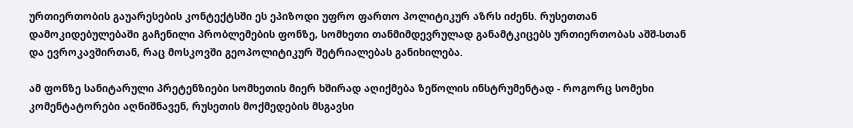ურთიერთობის გაუარესების კონტექტსში ეს ეპიზოდი უფრო ფართო პოლიტიკურ აზრს იძენს. რუსეთთან დამოკიდებულებაში გაჩენილი პრობლემების ფონზე, სომხეთი თანმიმდევრულად განამტკიცებს ურთიერთობას აშშ-სთან და ევროკავშირთან, რაც მოსკოვში გეოპოლიტიკურ შეტრიალებას განიხილება.

ამ ფონზე სანიტარული პრეტენზიები სომხეთის მიერ ხშირად აღიქმება ზეწოლის ინსტრუმენტად - როგორც სომეხი კომენტატორები აღნიშნავენ, რუსეთის მოქმედების მსგავსი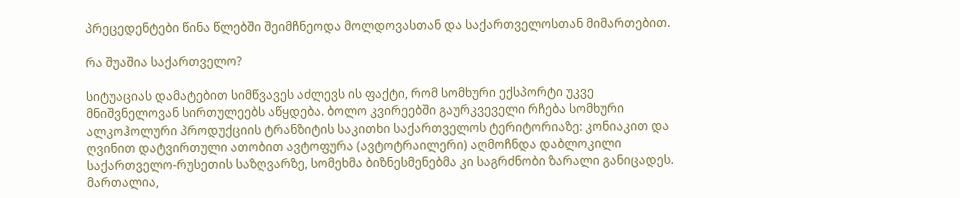პრეცედენტები წინა წლებში შეიმჩნეოდა მოლდოვასთან და საქართველოსთან მიმართებით.

რა შუაშია საქართველო?

სიტუაციას დამატებით სიმწვავეს აძლევს ის ფაქტი, რომ სომხური ექსპორტი უკვე მნიშვნელოვან სირთულეებს აწყდება. ბოლო კვირეებში გაურკვეველი რჩება სომხური ალკოჰოლური პროდუქციის ტრანზიტის საკითხი საქართველოს ტერიტორიაზე: კონიაკით და ღვინით დატვირთული ათობით ავტოფურა (ავტოტრაილერი) აღმოჩნდა დაბლოკილი საქართველო-რუსეთის საზღვარზე, სომეხმა ბიზნესმენებმა კი საგრძნობი ზარალი განიცადეს. მართალია,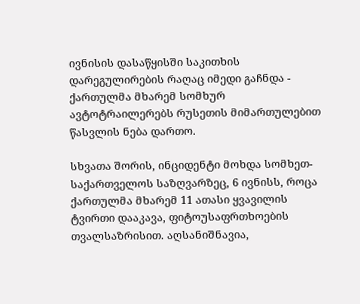ივნისის დასაწყისში საკითხის დარეგულირების რაღაც იმედი გაჩნდა - ქართულმა მხარემ სომხურ ავტოტრაილერებს რუსეთის მიმართულებით წასვლის ნება დართო.

სხვათა შორის, ინციდენტი მოხდა სომხეთ-საქართველოს საზღვარზეც, 6 ივნისს, როცა ქართულმა მხარემ 11 ათასი ყვავილის ტვირთი დააკავა, ფიტოუსაფრთხოების თვალსაზრისით. აღსანიშნავია,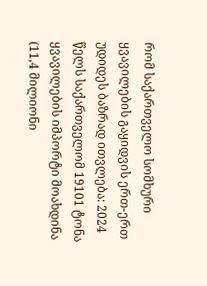რომ საქართველო სომხური ყვავილების გაყიდვის ერთ-ერთ უდიდეს ბაზრად ითვლება: 2024 წელს საქართველომ 19101 ტონა ყვავილების იმპორტი მოახდინა (11,4 მილიონი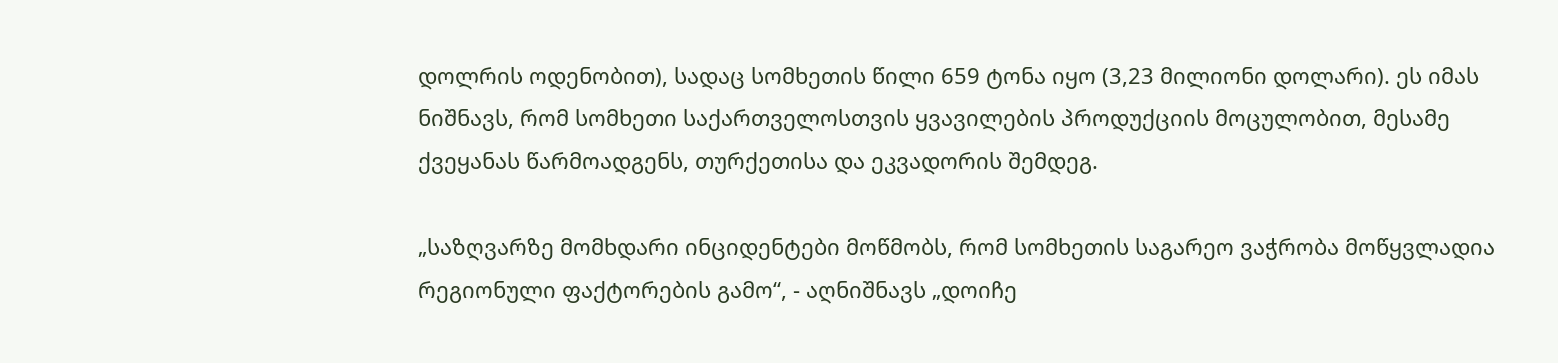დოლრის ოდენობით), სადაც სომხეთის წილი 659 ტონა იყო (3,23 მილიონი დოლარი). ეს იმას ნიშნავს, რომ სომხეთი საქართველოსთვის ყვავილების პროდუქციის მოცულობით, მესამე ქვეყანას წარმოადგენს, თურქეთისა და ეკვადორის შემდეგ.

„საზღვარზე მომხდარი ინციდენტები მოწმობს, რომ სომხეთის საგარეო ვაჭრობა მოწყვლადია რეგიონული ფაქტორების გამო“, - აღნიშნავს „დოიჩე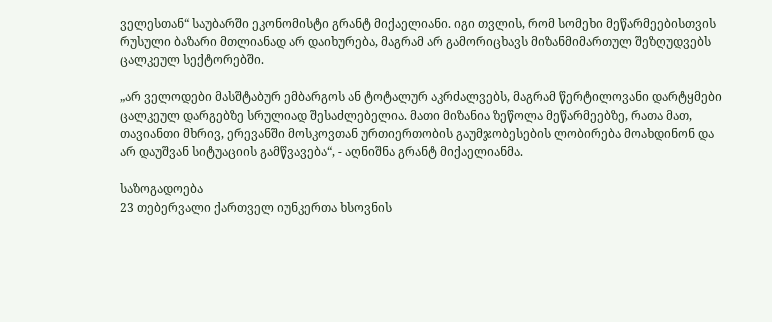ველესთან“ საუბარში ეკონომისტი გრანტ მიქაელიანი. იგი თვლის, რომ სომეხი მეწარმეებისთვის რუსული ბაზარი მთლიანად არ დაიხურება, მაგრამ არ გამორიცხავს მიზანმიმართულ შეზღუდვებს ცალკეულ სექტორებში.

„არ ველოდები მასშტაბურ ემბარგოს ან ტოტალურ აკრძალვებს, მაგრამ წერტილოვანი დარტყმები ცალკეულ დარგებზე სრულიად შესაძლებელია. მათი მიზანია ზეწოლა მეწარმეებზე, რათა მათ, თავიანთი მხრივ, ერევანში მოსკოვთან ურთიერთობის გაუმჯობესების ლობირება მოახდინონ და არ დაუშვან სიტუაციის გამწვავება“, - აღნიშნა გრანტ მიქაელიანმა.

საზოგადოება
23 თებერვალი ქართველ იუნკერთა ხსოვნის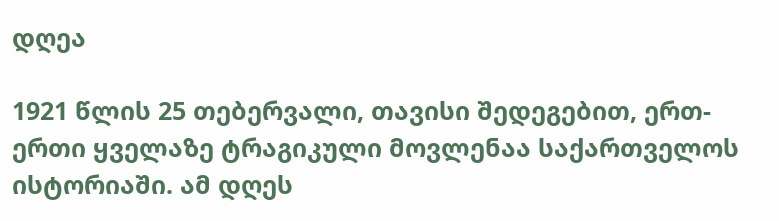დღეა

1921 წლის 25 თებერვალი, თავისი შედეგებით, ერთ-ერთი ყველაზე ტრაგიკული მოვლენაა საქართველოს ისტორიაში. ამ დღეს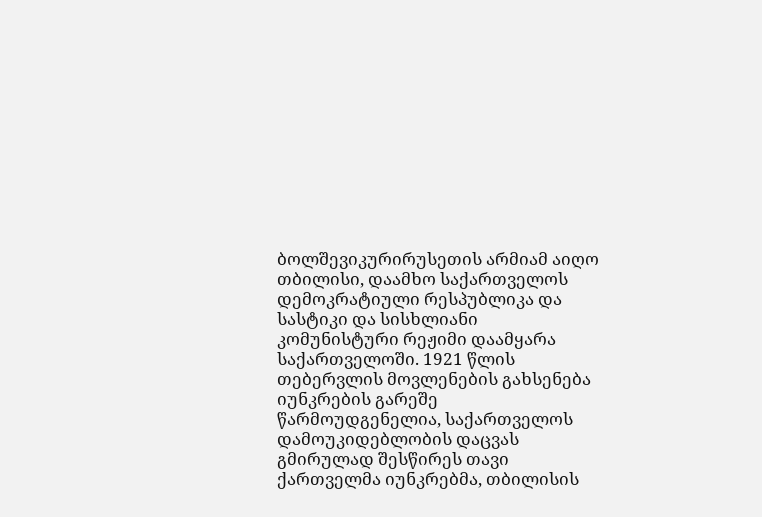ბოლშევიკურირუსეთის არმიამ აიღო თბილისი, დაამხო საქართველოს დემოკრატიული რესპუბლიკა და სასტიკი და სისხლიანი კომუნისტური რეჟიმი დაამყარა საქართველოში. 1921 წლის თებერვლის მოვლენების გახსენება იუნკრების გარეშე წარმოუდგენელია, საქართველოს დამოუკიდებლობის დაცვას გმირულად შესწირეს თავი ქართველმა იუნკრებმა, თბილისის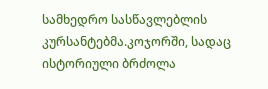სამხედრო სასწავლებლის კურსანტებმა.კოჯორში, სადაც ისტორიული ბრძოლა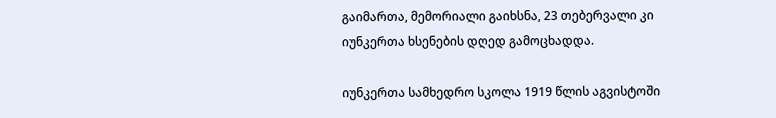გაიმართა, მემორიალი გაიხსნა, 23 თებერვალი კი იუნკერთა ხსენების დღედ გამოცხადდა.

იუნკერთა სამხედრო სკოლა 1919 წლის აგვისტოში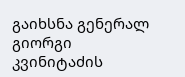გაიხსნა გენერალ გიორგი კვინიტაძის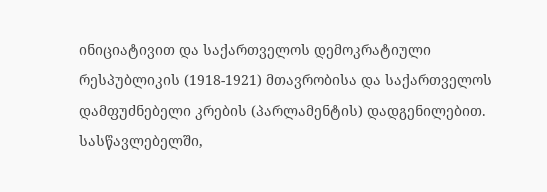ინიციატივით და საქართველოს დემოკრატიული რესპუბლიკის (1918-1921) მთავრობისა და საქართველოს დამფუძნებელი კრების (პარლამენტის) დადგენილებით. სასწავლებელში,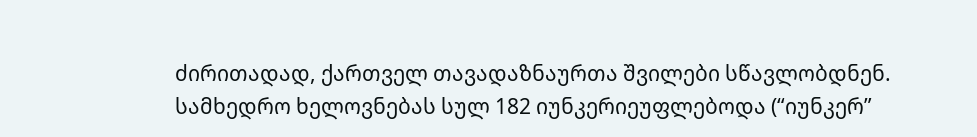ძირითადად, ქართველ თავადაზნაურთა შვილები სწავლობდნენ.  სამხედრო ხელოვნებას სულ 182 იუნკერიეუფლებოდა (“იუნკერ”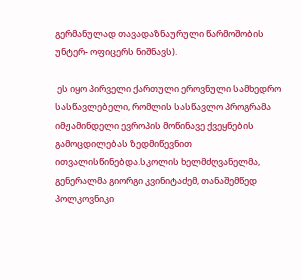გერმანულად თავადაზნაურული წარმოშობის უნტერ- ოფიცერს ნიშნავს).

 ეს იყო პირველი ქართული ეროვნული სამხედრო სასწავლებელი, რომლის სასწავლო პროგრამა იმჟამინდელი ევროპის მოწინავე ქვეყნების გამოცდილებას ზედმიწევნით ითვალისწინებდა.სკოლის ხელმძღვანელმა, გენერალმა გიორგი კვინიტაძემ, თანაშემწედ პოლკოვნიკი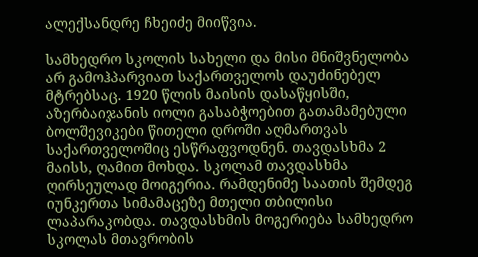ალექსანდრე ჩხეიძე მიიწვია.

სამხედრო სკოლის სახელი და მისი მნიშვნელობა არ გამოჰპარვიათ საქართველოს დაუძინებელ მტრებსაც. 1920 წლის მაისის დასაწყისში, აზერბაიჯანის იოლი გასაბჭოებით გათამამებული ბოლშევიკები წითელი დროში აღმართვას საქართველოშიც ესწრაფვოდნენ. თავდასხმა 2 მაისს, ღამით მოხდა. სკოლამ თავდასხმა ღირსეულად მოიგერია. რამდენიმე საათის შემდეგ იუნკერთა სიმამაცეზე მთელი თბილისი ლაპარაკობდა. თავდასხმის მოგერიება სამხედრო სკოლას მთავრობის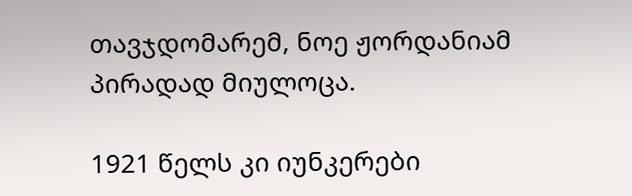თავჯდომარემ, ნოე ჟორდანიამ პირადად მიულოცა.

1921 წელს კი იუნკერები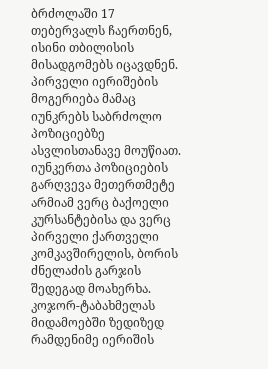ბრძოლაში 17 თებერვალს ჩაერთნენ, ისინი თბილისის მისადგომებს იცავდნენ. პირველი იერიშების მოგერიება მამაც იუნკრებს საბრძოლო პოზიციებზე ასვლისთანავე მოუწიათ. იუნკერთა პოზიციების გარღვევა მეთერთმეტე არმიამ ვერც ბაქოელი კურსანტებისა და ვერც პირველი ქართველი კომკავშირელის, ბორის ძნელაძის გარჯის შედეგად მოახერხა. კოჯორ-ტაბახმელას მიდამოებში ზედიზედ რამდენიმე იერიშის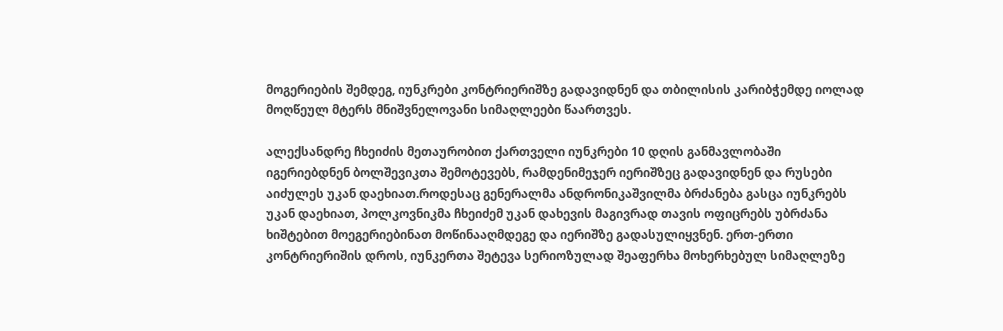მოგერიების შემდეგ, იუნკრები კონტრიერიშზე გადავიდნენ და თბილისის კარიბჭემდე იოლად მოღწეულ მტერს მნიშვნელოვანი სიმაღლეები წაართვეს.

ალექსანდრე ჩხეიძის მეთაურობით ქართველი იუნკრები 10 დღის განმავლობაში იგერიებდნენ ბოლშევიკთა შემოტევებს, რამდენიმეჯერ იერიშზეც გადავიდნენ და რუსები აიძულეს უკან დაეხიათ.როდესაც გენერალმა ანდრონიკაშვილმა ბრძანება გასცა იუნკრებს უკან დაეხიათ, პოლკოვნიკმა ჩხეიძემ უკან დახევის მაგივრად თავის ოფიცრებს უბრძანა ხიშტებით მოეგერიებინათ მოწინააღმდეგე და იერიშზე გადასულიყვნენ. ერთ-ერთი კონტრიერიშის დროს, იუნკერთა შეტევა სერიოზულად შეაფერხა მოხერხებულ სიმაღლეზე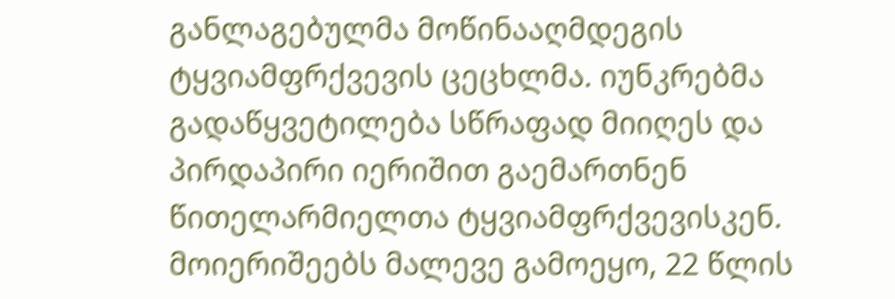განლაგებულმა მოწინააღმდეგის ტყვიამფრქვევის ცეცხლმა. იუნკრებმა გადაწყვეტილება სწრაფად მიიღეს და პირდაპირი იერიშით გაემართნენ წითელარმიელთა ტყვიამფრქვევისკენ. მოიერიშეებს მალევე გამოეყო, 22 წლის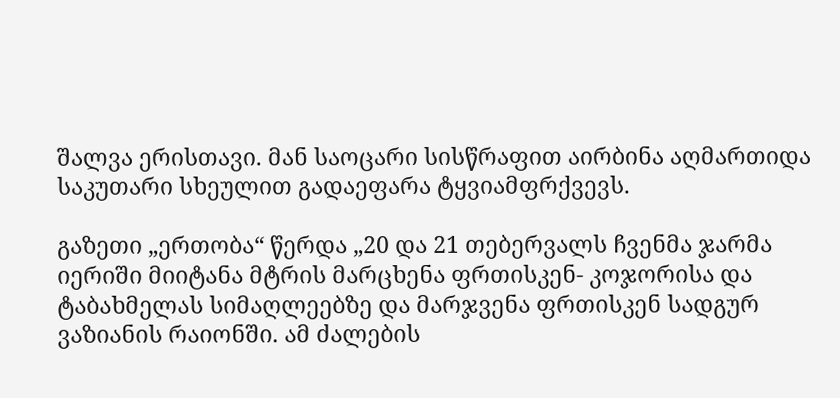შალვა ერისთავი. მან საოცარი სისწრაფით აირბინა აღმართიდა საკუთარი სხეულით გადაეფარა ტყვიამფრქვევს.

გაზეთი „ერთობა“ წერდა „20 და 21 თებერვალს ჩვენმა ჯარმა იერიში მიიტანა მტრის მარცხენა ფრთისკენ- კოჯორისა და ტაბახმელას სიმაღლეებზე და მარჯვენა ფრთისკენ სადგურ ვაზიანის რაიონში. ამ ძალების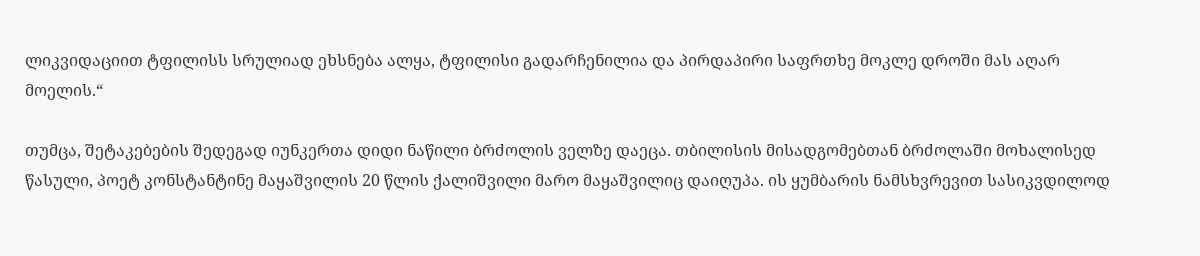ლიკვიდაციით ტფილისს სრულიად ეხსნება ალყა, ტფილისი გადარჩენილია და პირდაპირი საფრთხე მოკლე დროში მას აღარ მოელის.“

თუმცა, შეტაკებების შედეგად იუნკერთა დიდი ნაწილი ბრძოლის ველზე დაეცა. თბილისის მისადგომებთან ბრძოლაში მოხალისედ წასული, პოეტ კონსტანტინე მაყაშვილის 20 წლის ქალიშვილი მარო მაყაშვილიც დაიღუპა. ის ყუმბარის ნამსხვრევით სასიკვდილოდ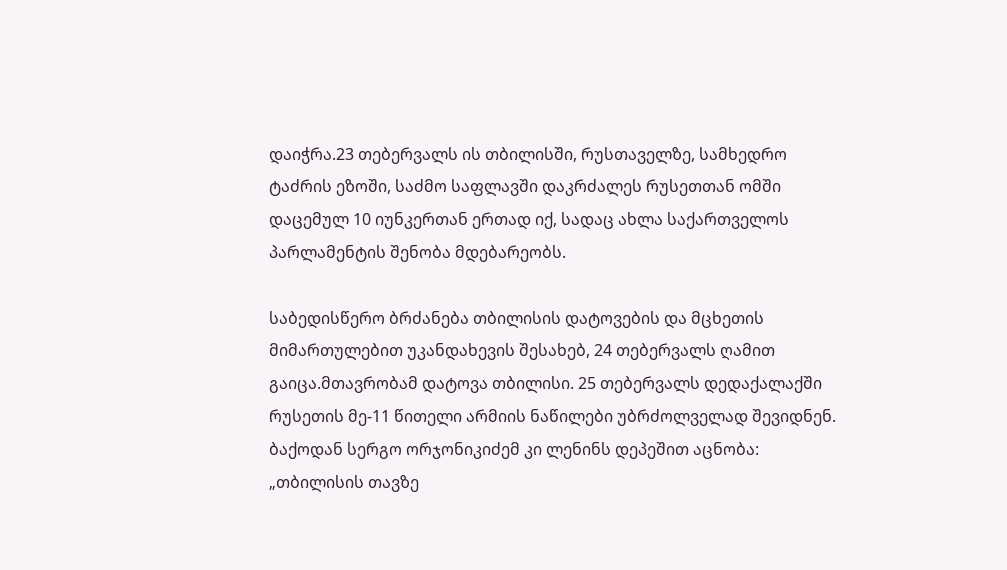დაიჭრა.23 თებერვალს ის თბილისში, რუსთაველზე, სამხედრო ტაძრის ეზოში, საძმო საფლავში დაკრძალეს რუსეთთან ომში დაცემულ 10 იუნკერთან ერთად იქ, სადაც ახლა საქართველოს პარლამენტის შენობა მდებარეობს.

საბედისწერო ბრძანება თბილისის დატოვების და მცხეთის მიმართულებით უკანდახევის შესახებ, 24 თებერვალს ღამით გაიცა.მთავრობამ დატოვა თბილისი. 25 თებერვალს დედაქალაქში რუსეთის მე-11 წითელი არმიის ნაწილები უბრძოლველად შევიდნენ. ბაქოდან სერგო ორჯონიკიძემ კი ლენინს დეპეშით აცნობა: „თბილისის თავზე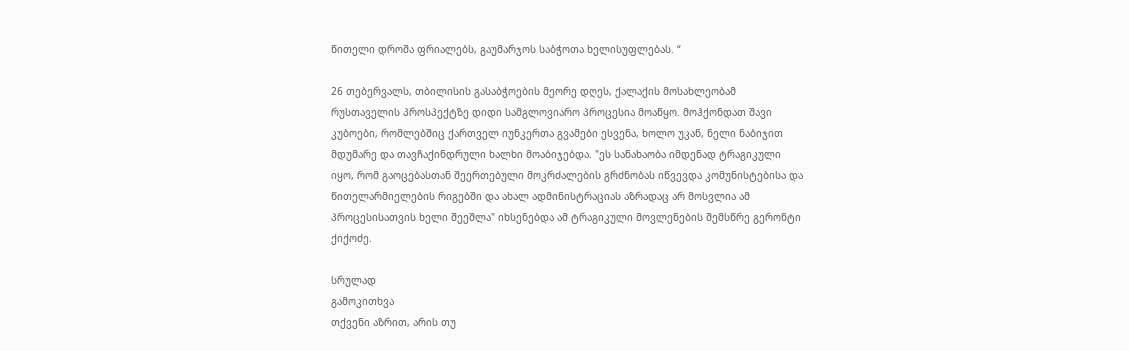წითელი დროშა ფრიალებს, გაუმარჯოს საბჭოთა ხელისუფლებას. “

26 თებერვალს, თბილისის გასაბჭოების მეორე დღეს, ქალაქის მოსახლეობამ რუსთაველის პროსპექტზე დიდი სამგლოვიარო პროცესია მოაწყო. მოჰქონდათ შავი კუბოები, რომლებშიც ქართველ იუნკერთა გვამები ესვენა, ხოლო უკან, ნელი ნაბიჯით მდუმარე და თავჩაქინდრული ხალხი მოაბიჯებდა. "ეს სანახაობა იმდენად ტრაგიკული იყო, რომ გაოცებასთან შეერთებული მოკრძალების გრძნობას იწვევდა კომუნისტებისა და წითელარმიელების რიგებში და ახალ ადმინისტრაციას აზრადაც არ მოსვლია ამ პროცესისათვის ხელი შეეშლა" იხსენებდა ამ ტრაგიკული მოვლენების შემსწრე გერონტი ქიქოძე.

სრულად
გამოკითხვა
თქვენი აზრით, არის თუ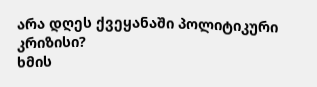არა დღეს ქვეყანაში პოლიტიკური კრიზისი?
ხმის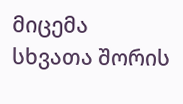მიცემა
სხვათა შორის